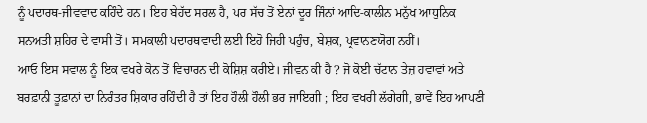ਨੂੰ ਪਦਾਰਥ-ਜੀਵਵਾਦ ਕਹਿੰਦੇ ਹਨ। ਇਹ ਬੇਹੱਦ ਸਰਲ ਹੈ, ਪਰ ਸੱਚ ਤੋਂ ਏਨਾਂ ਦੂਰ ਜਿੰਨਾਂ ਆਦਿ-ਕਾਲੀਨ ਮਨੁੱਖ ਆਧੁਨਿਕ ਸਨਅਤੀ ਸ਼ਹਿਰ ਦੇ ਵਾਸੀ ਤੋਂ। ਸਮਕਾਲੀ ਪਦਾਰਥਵਾਦੀ ਲਈ ਇਹੋ ਜਿਹੀ ਪਹੁੰਚ, ਬੇਸ਼ਕ, ਪ੍ਰਵਾਨਣਯੋਗ ਨਹੀਂ।
ਆਓ ਇਸ ਸਵਾਲ ਨੂੰ ਇਕ ਵਖਰੇ ਕੋਨ ਤੋਂ ਵਿਚਾਰਨ ਦੀ ਕੋਸ਼ਿਸ਼ ਕਰੀਏ। ਜੀਵਨ ਕੀ ਹੈ ? ਜੋ ਕੋਈ ਚੱਟਾਨ ਤੇਜ਼ ਹਵਾਵਾਂ ਅਤੇ ਬਰਫ਼ਾਨੀ ਤੂਫ਼ਾਨਾਂ ਦਾ ਨਿਰੰਤਰ ਸ਼ਿਕਾਰ ਰਹਿੰਦੀ ਹੈ ਤਾਂ ਇਹ ਹੌਲੀ ਹੌਲੀ ਭਰ ਜਾਇਗੀ ; ਇਹ ਵਖਰੀ ਲੱਗੇਗੀ, ਭਾਵੇਂ ਇਹ ਆਪਣੀ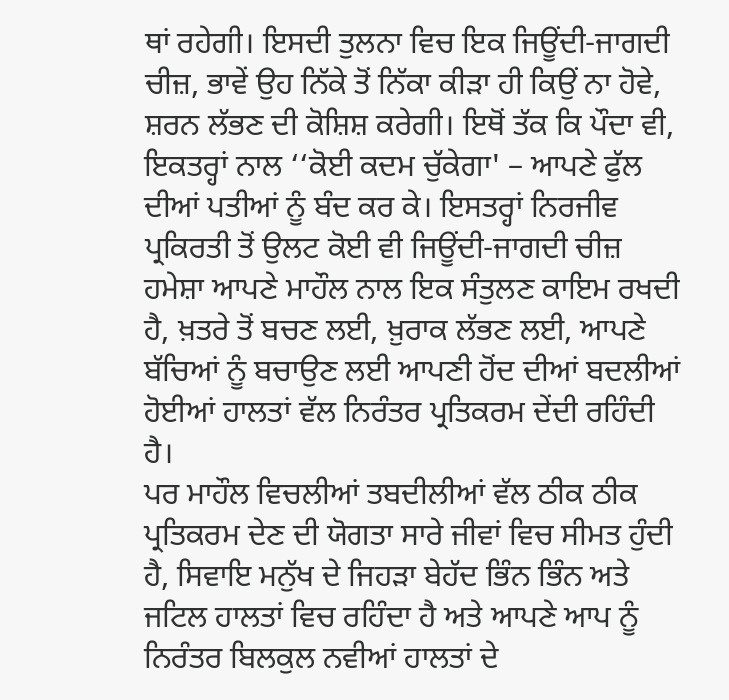ਥਾਂ ਰਹੇਗੀ। ਇਸਦੀ ਤੁਲਨਾ ਵਿਚ ਇਕ ਜਿਊਂਦੀ-ਜਾਗਦੀ ਚੀਜ਼, ਭਾਵੇਂ ਉਹ ਨਿੱਕੇ ਤੋਂ ਨਿੱਕਾ ਕੀੜਾ ਹੀ ਕਿਉਂ ਨਾ ਹੋਵੇ, ਸ਼ਰਨ ਲੱਭਣ ਦੀ ਕੋਸ਼ਿਸ਼ ਕਰੇਗੀ। ਇਥੋਂ ਤੱਕ ਕਿ ਪੌਦਾ ਵੀ, ਇਕਤਰ੍ਹਾਂ ਨਾਲ ‘‘ਕੋਈ ਕਦਮ ਚੁੱਕੇਗਾ' – ਆਪਣੇ ਫੁੱਲ ਦੀਆਂ ਪਤੀਆਂ ਨੂੰ ਬੰਦ ਕਰ ਕੇ। ਇਸਤਰ੍ਹਾਂ ਨਿਰਜੀਵ ਪ੍ਰਕਿਰਤੀ ਤੋਂ ਉਲਟ ਕੋਈ ਵੀ ਜਿਊਂਦੀ-ਜਾਗਦੀ ਚੀਜ਼ ਹਮੇਸ਼ਾ ਆਪਣੇ ਮਾਹੌਲ ਨਾਲ ਇਕ ਸੰਤੁਲਣ ਕਾਇਮ ਰਖਦੀ ਹੈ, ਖ਼ਤਰੇ ਤੋਂ ਬਚਣ ਲਈ, ਖ਼ੁਰਾਕ ਲੱਭਣ ਲਈ, ਆਪਣੇ ਬੱਚਿਆਂ ਨੂੰ ਬਚਾਉਣ ਲਈ ਆਪਣੀ ਹੋਂਦ ਦੀਆਂ ਬਦਲੀਆਂ ਹੋਈਆਂ ਹਾਲਤਾਂ ਵੱਲ ਨਿਰੰਤਰ ਪ੍ਰਤਿਕਰਮ ਦੇਂਦੀ ਰਹਿੰਦੀ ਹੈ।
ਪਰ ਮਾਹੌਲ ਵਿਚਲੀਆਂ ਤਬਦੀਲੀਆਂ ਵੱਲ ਠੀਕ ਠੀਕ ਪ੍ਰਤਿਕਰਮ ਦੇਣ ਦੀ ਯੋਗਤਾ ਸਾਰੇ ਜੀਵਾਂ ਵਿਚ ਸੀਮਤ ਹੁੰਦੀ ਹੈ, ਸਿਵਾਇ ਮਨੁੱਖ ਦੇ ਜਿਹੜਾ ਬੇਹੱਦ ਭਿੰਨ ਭਿੰਨ ਅਤੇ ਜਟਿਲ ਹਾਲਤਾਂ ਵਿਚ ਰਹਿੰਦਾ ਹੈ ਅਤੇ ਆਪਣੇ ਆਪ ਨੂੰ ਨਿਰੰਤਰ ਬਿਲਕੁਲ ਨਵੀਆਂ ਹਾਲਤਾਂ ਦੇ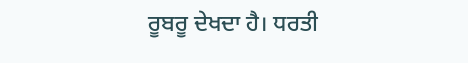ਰੂਬਰੂ ਦੇਖਦਾ ਹੈ। ਧਰਤੀ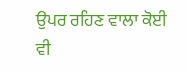ਉਪਰ ਰਹਿਣ ਵਾਲਾ ਕੋਈ ਵੀ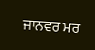ਜਾਨਵਰ ਮਰ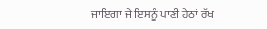ਜਾਇਗਾ ਜੇ ਇਸਨੂੰ ਪਾਣੀ ਹੇਠਾਂ ਰੱਖ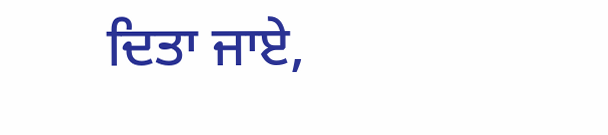ਦਿਤਾ ਜਾਏ,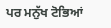ਪਰ ਮਨੁੱਖ ਟੋਭਿਆਂ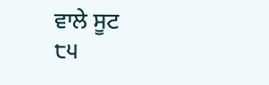ਵਾਲੇ ਸੂਟ
੮੫